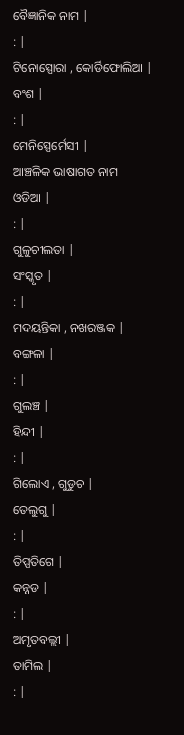ବୈଜ୍ଞାନିକ ନାମ |
: |
ଟିନୋସ୍ପୋରା , କୋର୍ଡିଫୋଲିଆ |
ବଂଶ |
: |
ମେନିସ୍ପେର୍ମେସୀ |
ଆଞ୍ଚଳିକ ଭାଷାଗତ ନାମ
ଓଡିଆ |
: |
ଗୁଳୁଚୀଲତା |
ସଂସ୍କୃତ |
: |
ମଦୟନ୍ତିକା , ନଖରଞ୍ଜକ |
ବଙ୍ଗଳା |
: |
ଗୁଲଞ୍ଚ |
ହିନ୍ଦୀ |
: |
ଗିଲୋଏ , ଗୁଡୁଚ |
ତେଲୁଗୁ |
: |
ତିପ୍ପତିଗେ |
କନ୍ନଡ |
: |
ଅମୃତବଲ୍ଲୀ |
ତାମିଲ |
: |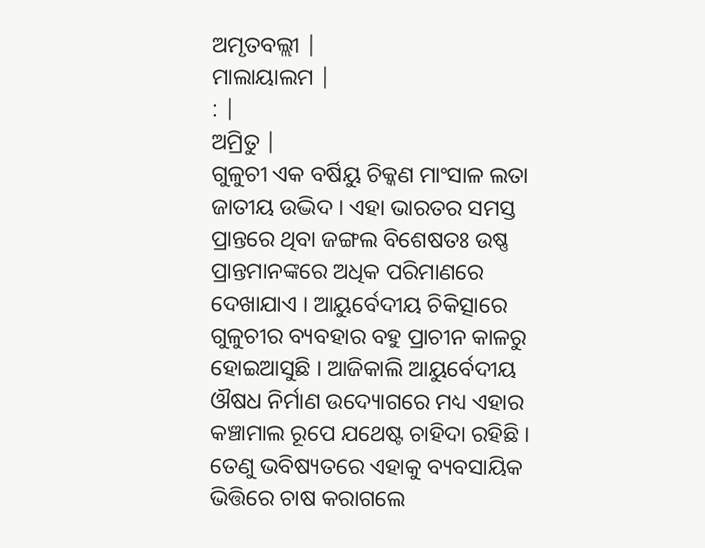ଅମୃତବଲ୍ଲୀ |
ମାଲାୟାଲମ |
: |
ଅମ୍ରିତୁ |
ଗୁଳୁଚୀ ଏକ ବର୍ଷିୟୁ ଚିକ୍କଣ ମାଂସାଳ ଲତା ଜାତୀୟ ଉଦ୍ଭିଦ । ଏହା ଭାରତର ସମସ୍ତ ପ୍ରାନ୍ତରେ ଥିବା ଜଙ୍ଗଲ ବିଶେଷତଃ ଉଷ୍ଣ ପ୍ରାନ୍ତମାନଙ୍କରେ ଅଧିକ ପରିମାଣରେ ଦେଖାଯାଏ । ଆୟୁର୍ବେଦୀୟ ଚିକିତ୍ସାରେ ଗୁଳୁଚୀର ବ୍ୟବହାର ବହୁ ପ୍ରାଚୀନ କାଳରୁ ହୋଇଆସୁଛି । ଆଜିକାଲି ଆୟୁର୍ବେଦୀୟ ଔଷଧ ନିର୍ମାଣ ଉଦ୍ୟୋଗରେ ମଧ୍ୟ ଏହାର କଞ୍ଚାମାଲ ରୂପେ ଯଥେଷ୍ଟ ଚାହିଦା ରହିଛି । ତେଣୁ ଭବିଷ୍ୟତରେ ଏହାକୁ ବ୍ୟବସାୟିକ ଭିତ୍ତିରେ ଚାଷ କରାଗଲେ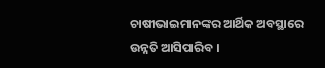ଚାଷୀଭାଇମାନଙ୍କର ଆର୍ଥିକ ଅବସ୍ଥାରେ ଉନ୍ନତି ଆସିପାରିବ ।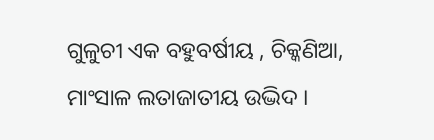ଗୁଳୁଚୀ ଏକ ବହୁବର୍ଷୀୟ , ଚିକ୍କଣିଆ, ମାଂସାଳ ଲତାଜାତୀୟ ଉଦ୍ଭିଦ ।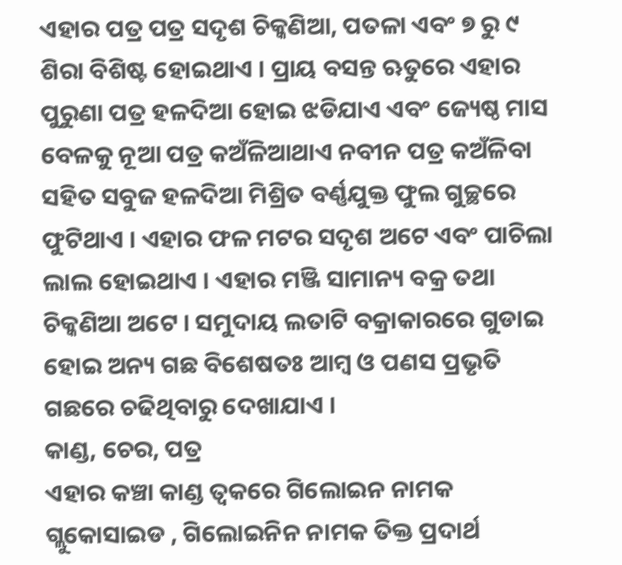ଏହାର ପତ୍ର ପତ୍ର ସଦୃଶ ଚିକ୍କଣିଆ, ପତଳା ଏବଂ ୭ ରୁ ୯ ଶିରା ବିଶିଷ୍ଟ ହୋଇଥାଏ । ପ୍ରାୟ ବସନ୍ତ ଋତୁରେ ଏହାର ପୁରୁଣା ପତ୍ର ହଳଦିଆ ହୋଇ ଝଡିଯାଏ ଏବଂ ଜ୍ୟେଷ୍ଠ ମାସ ବେଳକୁ ନୂଆ ପତ୍ର କଅଁଳିଆଥାଏ ନବୀନ ପତ୍ର କଅଁଳିବା ସହିତ ସବୁଜ ହଳଦିଆ ମିଶ୍ରିତ ବର୍ଣ୍ଣଯୁକ୍ତ ଫୁଲ ଗୁଚ୍ଛରେ ଫୁଟିଥାଏ । ଏହାର ଫଳ ମଟର ସଦୃଶ ଅଟେ ଏବଂ ପାଚିଲା ଲାଲ ହୋଇଥାଏ । ଏହାର ମଞ୍ଜି ସାମାନ୍ୟ ବକ୍ର ତଥା ଚିକ୍କଣିଆ ଅଟେ । ସମୁଦାୟ ଲତାଟି ବକ୍ରାକାରରେ ଗୁଡାଇ ହୋଇ ଅନ୍ୟ ଗଛ ବିଶେଷତଃ ଆମ୍ବ ଓ ପଣସ ପ୍ରଭୃତି ଗଛରେ ଚଢିଥିବାରୁ ଦେଖାଯାଏ ।
କାଣ୍ଡ, ଚେର, ପତ୍ର
ଏହାର କଞ୍ଚା କାଣ୍ଡ ତ୍ଵକରେ ଗିଲୋଇନ ନାମକ ଗ୍ଲୁକୋସାଇଡ , ଗିଲୋଇନିନ ନାମକ ତିକ୍ତ ପ୍ରଦାର୍ଥ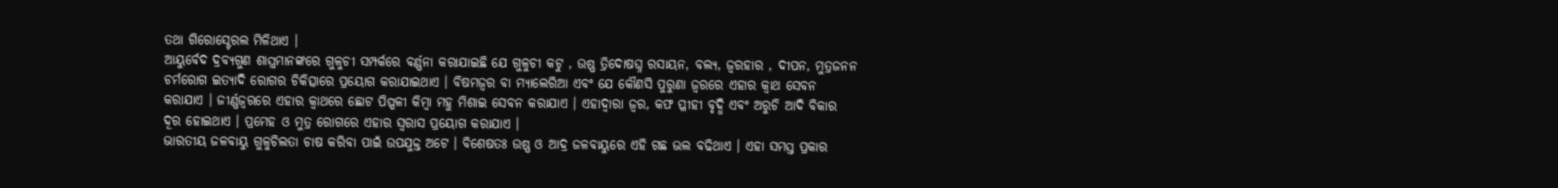ତଥା ଗିରୋସ୍ଟେରଲ ମିଳିଥାଏ ।
ଆୟୁର୍ବେଦ ଦ୍ରବ୍ୟଗୁଣ ଶାସ୍ତ୍ରମାନଙ୍କରେ ଗୁଳୁଚୀ ସମ୍ପର୍କରେ ବର୍ଣ୍ଣନା କରାଯାଇଛି ଯେ ଗୁଳୁଚୀ କଟୁ , ଉଷ୍ଣ ତ୍ରିଦୋଷଘ୍ନ ରସାୟନ, ବଲ୍ୟ, ଜ୍ଵରହାର , ଦୀପନ, ମୁତ୍ରଜନନ ଚର୍ମରୋଗ ଇତ୍ୟାଦି ରୋଗର ଚିକିତ୍ସାରେ ପ୍ରୟୋଗ କରାଯାଇଥାଏ । ବିଷମଜ୍ଵର ବା ମ୍ୟାଲେରିଆ ଏବଂ ଯେ କୌଣସି ପୁରୁଣା ଜ୍ଵରରେ ଏହାର କ୍ଵାଥ ସେବନ କରାଯାଏ । ଜୀର୍ଣ୍ଣଜ୍ଵରରେ ଏହାର କ୍ଵାଥରେ ଛୋଟ ପିପ୍ପଳୀ କିମ୍ବା ମହୁ ମିଶାଇ ସେବନ କରାଯାଏ । ଏହାଦ୍ଵାରା ଜ୍ଵର, କଫ ପ୍ଳୀହୀ ବୃଦ୍ଧି ଏବଂ ଅରୁଚି ଆଦି ବିକାର ଦୂର ହୋଇଥାଏ । ପ୍ରମେହ ଓ ମୁତ୍ର ରୋଗରେ ଏହାର ସ୍ବରାସ ପ୍ରୟୋଗ କରାଯାଏ ।
ଭାରତୀୟ ଜଳବାୟୁ ଗୁଳୁଚିଲତା ଚାଷ କରିବା ପାଇଁ ଉପଯୁକ୍ତ ଅଟେ । ବିଶେଷତଃ ଉଷ୍ଣ ଓ ଆଦ୍ର ଜଳବାୟୁରେ ଏହି ଗଛ ଭଲ ବଢିଥାଏ । ଏହା ସମସ୍ତ ପ୍ରକାର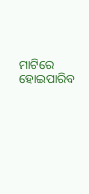ମାଟିରେ ହୋଇପାରିବ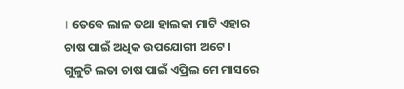। ତେବେ ଲାଳ ତଥା ହାଲକା ମାଟି ଏହାର ଚାଷ ପାଇଁ ଅଧିକ ଉପଯୋଗୀ ଅଟେ ।
ଗୁଳୁଚି ଲତା ଚାଷ ପାଇଁ ଏପ୍ରିଲ ମେ ମାସରେ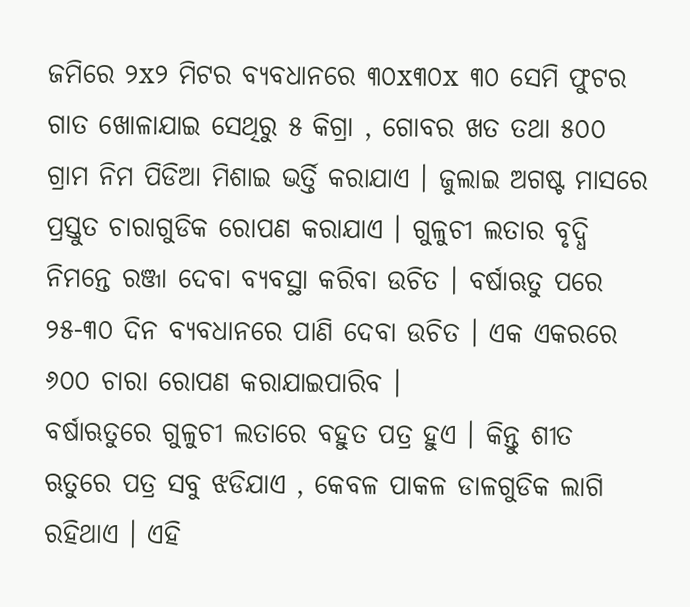ଜମିରେ ୨x୨ ମିଟର ବ୍ୟବଧାନରେ ୩୦x୩୦x ୩୦ ସେମି ଫୁଟର ଗାତ ଖୋଳାଯାଇ ସେଥିରୁ ୫ କିଗ୍ରା , ଗୋବର ଖତ ତଥା ୫୦୦ ଗ୍ରାମ ନିମ ପିଡିଆ ମିଶାଇ ଭର୍ତ୍ତି କରାଯାଏ । ଜୁଲାଇ ଅଗଷ୍ଟ ମାସରେ ପ୍ରସ୍ତୁତ ଚାରାଗୁଡିକ ରୋପଣ କରାଯାଏ । ଗୁଳୁଚୀ ଲତାର ବୃଦ୍ଧି ନିମନ୍ତେ ରଞ୍ଜା ଦେବା ବ୍ୟବସ୍ଥା କରିବା ଉଚିତ । ବର୍ଷାଋତୁ ପରେ ୨୫-୩୦ ଦିନ ବ୍ୟବଧାନରେ ପାଣି ଦେବା ଉଚିତ । ଏକ ଏକରରେ ୬୦୦ ଚାରା ରୋପଣ କରାଯାଇପାରିବ ।
ବର୍ଷାଋତୁରେ ଗୁଳୁଚୀ ଲତାରେ ବହୁତ ପତ୍ର ହୁଏ । କିନ୍ତୁ ଶୀତ ଋତୁରେ ପତ୍ର ସବୁ ଝଡିଯାଏ , କେବଳ ପାକଳ ଡାଳଗୁଡିକ ଲାଗି ରହିଥାଏ । ଏହି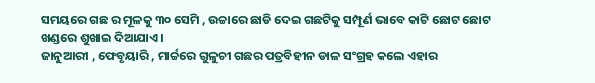ସମୟରେ ଗଛ ର ମୂଳକୁ ୩୦ ସେମି , ଉଚ୍ଚାରେ ଛାଡି ଦେଇ ଗଛଟିକୁ ସମ୍ପୂର୍ଣ ଭାବେ କାଟି ଛୋଟ ଛୋଟ ଖଣ୍ଡରେ ଶୁଖାଇ ଦିଆଯାଏ ।
ଜାନୁଆରୀ , ଫେବୃୟାରି , ମାର୍ଚ୍ଚରେ ଗୁଳୁଚୀ ଗଛର ପତ୍ରବିହୀନ ଡାଳ ସଂଗ୍ରହ କଲେ ଏହାର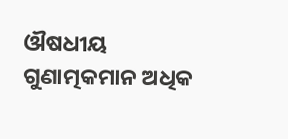ଔଷଧୀୟ ଗୁଣାତ୍ମକମାନ ଅଧିକ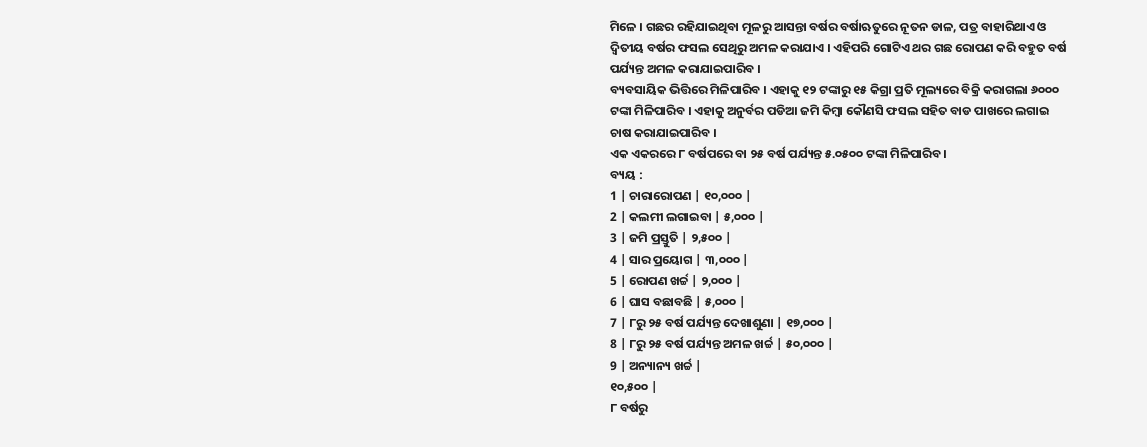ମିଳେ । ଗଛର ରହିଯାଇଥିବା ମୂଳରୁ ଆସନ୍ତା ବର୍ଷର ବର୍ଷାଋତୁରେ ନୂତନ ଡାଳ, ପତ୍ର ବାହାରିଥାଏ ଓ ଦ୍ୱିତୀୟ ବର୍ଷର ଫସଲ ସେଥିରୁ ଅମଳ କରାଯାଏ । ଏହିପରି ଗୋଟିଏ ଥର ଗଛ ରୋପଣ କରି ବହୁତ ବର୍ଷ ପର୍ଯ୍ୟନ୍ତ ଅମଳ କରାଯାଇପାରିବ ।
ବ୍ୟବସାୟିକ ଭିତ୍ତିରେ ମିଳିପାରିବ । ଏହାକୁ ୧୨ ଟଙ୍କାରୁ ୧୫ କିଗ୍ରା ପ୍ରତି ମୂଲ୍ୟରେ ବିକ୍ରି କରାଗଲା ୬୦୦୦ ଟଙ୍କା ମିଳିପାରିବ । ଏହାକୁ ଅନୁର୍ବର ପଡିଆ ଜମି କିମ୍ବା କୌଣସି ଫସଲ ସହିତ ବାଡ ପାଖରେ ଲଗାଇ ଚାଷ କରାଯାଇପାରିବ ।
ଏକ ଏକରରେ ୮ ବର୍ଷପରେ ବା ୨୫ ବର୍ଷ ପର୍ଯ୍ୟନ୍ତ ୫.୦୫୦୦ ଟଙ୍କା ମିଳିପାରିବ ।
ବ୍ୟୟ :
1 | ଚାରାରୋପଣ | ୧୦,୦୦୦ |
2 | କଲମୀ ଲଗାଇବା | ୫,୦୦୦ |
3 | ଜମି ପ୍ରସ୍ତୁତି | ୨,୫୦୦ |
4 | ସାର ପ୍ରୟୋଗ | ୩,୦୦୦ |
5 | ରୋପଣ ଖର୍ଚ୍ଚ | ୨,୦୦୦ |
6 | ଘାସ ବଛାବଛି | ୫,୦୦୦ |
7 | ୮ରୁ ୨୫ ବର୍ଷ ପର୍ଯ୍ୟନ୍ତ ଦେଖାଶୁଣା | ୧୭,୦୦୦ |
8 | ୮ରୁ ୨୫ ବର୍ଷ ପର୍ଯ୍ୟନ୍ତ ଅମଳ ଖର୍ଚ୍ଚ | ୫୦,୦୦୦ |
9 | ଅନ୍ୟାନ୍ୟ ଖର୍ଚ୍ଚ |
୧୦,୫୦୦ |
୮ ବର୍ଷରୁ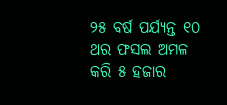୨୫ ବର୍ଷ ପର୍ଯ୍ୟନ୍ତ ୧୦ ଥର ଫସଲ ଅମଳ କରି ୫ ହଜାର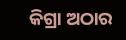କିଗ୍ରା ଅଠାର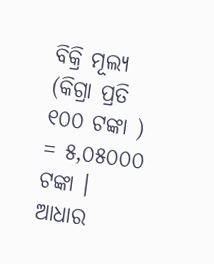ବିକ୍ରି ମୂଲ୍ୟ (କିଗ୍ରା ପ୍ରତି ୧୦୦ ଟଙ୍କା ) = ୫,୦୫୦୦୦ ଟଙ୍କା ।
ଆଧାର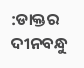:ଡାକ୍ତର ଦୀନବନ୍ଧୁ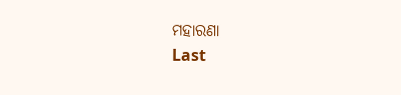ମହାରଣା
Last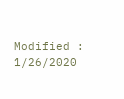Modified : 1/26/2020